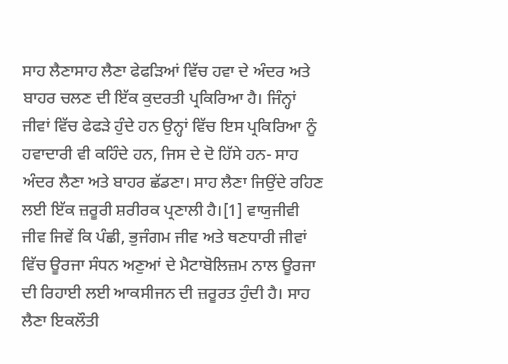ਸਾਹ ਲੈਣਾਸਾਹ ਲੈਣਾ ਫੇਫੜਿਆਂ ਵਿੱਚ ਹਵਾ ਦੇ ਅੰਦਰ ਅਤੇ ਬਾਹਰ ਚਲਣ ਦੀ ਇੱਕ ਕੁਦਰਤੀ ਪ੍ਰਕਿਰਿਆ ਹੈ। ਜਿੰਨ੍ਹਾਂ ਜੀਵਾਂ ਵਿੱਚ ਫੇਫੜੇ ਹੁੰਦੇ ਹਨ ਉਨ੍ਹਾਂ ਵਿੱਚ ਇਸ ਪ੍ਰਕਿਰਿਆ ਨੂੰ ਹਵਾਦਾਰੀ ਵੀ ਕਹਿੰਦੇ ਹਨ, ਜਿਸ ਦੇ ਦੋ ਹਿੱਸੇ ਹਨ- ਸਾਹ ਅੰਦਰ ਲੈਣਾ ਅਤੇ ਬਾਹਰ ਛੱਡਣਾ। ਸਾਹ ਲੈਣਾ ਜਿਉਂਦੇ ਰਹਿਣ ਲਈ ਇੱਕ ਜ਼ਰੂਰੀ ਸ਼ਰੀਰਕ ਪ੍ਰਣਾਲੀ ਹੈ।[1] ਵਾਯੁਜੀਵੀ ਜੀਵ ਜਿਵੇਂ ਕਿ ਪੰਛੀ, ਭੁਜੰਗਮ ਜੀਵ ਅਤੇ ਥਣਧਾਰੀ ਜੀਵਾਂ ਵਿੱਚ ਊਰਜਾ ਸੰਧਨ ਅਣੁਆਂ ਦੇ ਮੈਟਾਬੋਲਿਜ਼ਮ ਨਾਲ ਊਰਜਾ ਦੀ ਰਿਹਾਈ ਲਈ ਆਕਸੀਜਨ ਦੀ ਜ਼ਰੂਰਤ ਹੁੰਦੀ ਹੈ। ਸਾਹ ਲੈਣਾ ਇਕਲੌਤੀ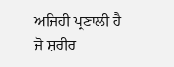ਅਜਿਹੀ ਪ੍ਰਣਾਲੀ ਹੈ ਜੋ ਸ਼ਰੀਰ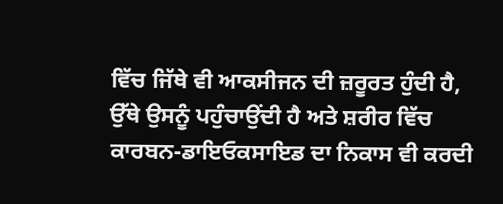ਵਿੱਚ ਜਿੱਥੇ ਵੀ ਆਕਸੀਜਨ ਦੀ ਜ਼ਰੂਰਤ ਹੁੰਦੀ ਹੈ, ਉੱਥੇ ਉਸਨੂੰ ਪਹੁੰਚਾਉਂਦੀ ਹੈ ਅਤੇ ਸ਼ਰੀਰ ਵਿੱਚ ਕਾਰਬਨ-ਡਾਇਓਕਸਾਇਡ ਦਾ ਨਿਕਾਸ ਵੀ ਕਰਦੀ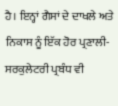ਹੈ। ਇਨ੍ਹਾਂ ਗੈਸਾਂ ਦੇ ਦਾਖਲੇ ਅਤੇ ਨਿਕਾਸ ਨੂੰ ਇੱਕ ਹੋਰ ਪ੍ਰਣਾਲੀ- ਸਰਕੁਲੇਟਰੀ ਪ੍ਰਬੰਧ ਵੀ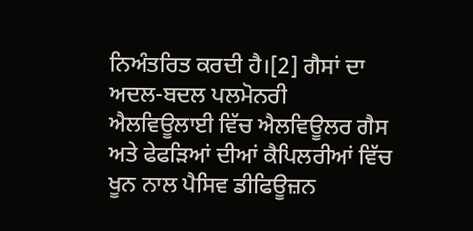ਨਿਅੰਤਰਿਤ ਕਰਦੀ ਹੈ।[2] ਗੈਸਾਂ ਦਾ ਅਦਲ-ਬਦਲ ਪਲਮੋਨਰੀ ਐਲਵਿਊਲਾਈ ਵਿੱਚ ਐਲਵਿਊਲਰ ਗੈਸ ਅਤੇ ਫੇਫੜਿਆਂ ਦੀਆਂ ਕੈਪਿਲਰੀਆਂ ਵਿੱਚ ਖੂਨ ਨਾਲ ਪੈਸਿਵ ਡੀਫਿਊਜ਼ਨ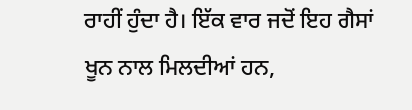ਰਾਹੀਂ ਹੁੰਦਾ ਹੈ। ਇੱਕ ਵਾਰ ਜਦੋਂ ਇਹ ਗੈਸਾਂ ਖੂਨ ਨਾਲ ਮਿਲਦੀਆਂ ਹਨ,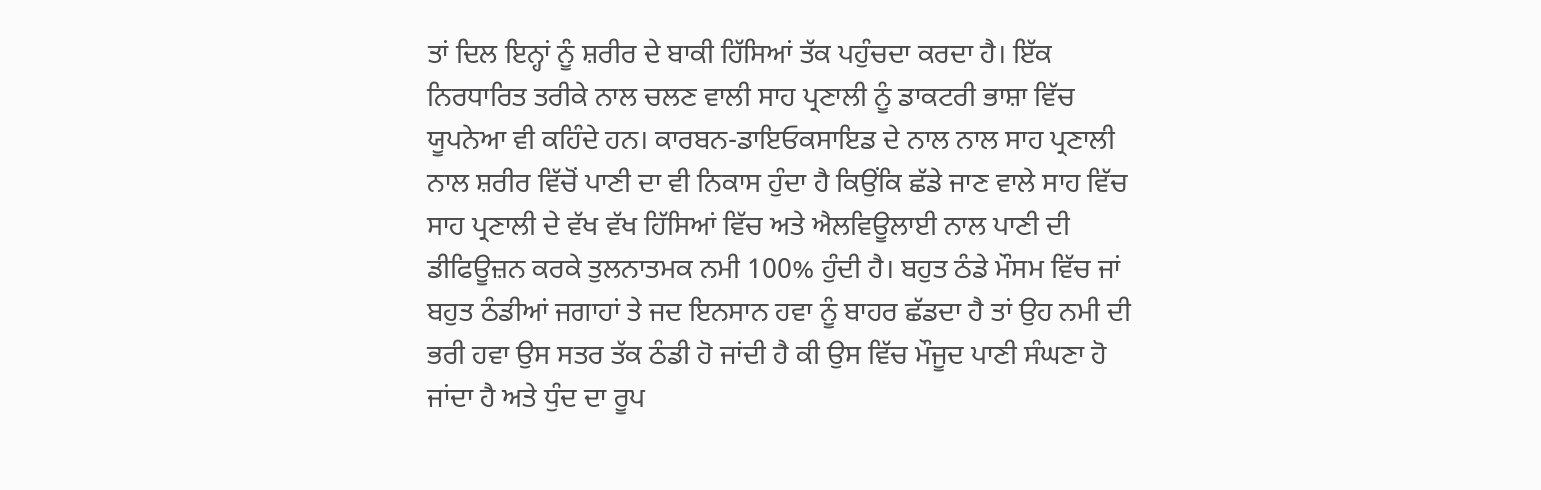ਤਾਂ ਦਿਲ ਇਨ੍ਹਾਂ ਨੂੰ ਸ਼ਰੀਰ ਦੇ ਬਾਕੀ ਹਿੱਸਿਆਂ ਤੱਕ ਪਹੁੰਚਦਾ ਕਰਦਾ ਹੈ। ਇੱਕ ਨਿਰਧਾਰਿਤ ਤਰੀਕੇ ਨਾਲ ਚਲਣ ਵਾਲੀ ਸਾਹ ਪ੍ਰਣਾਲੀ ਨੂੰ ਡਾਕਟਰੀ ਭਾਸ਼ਾ ਵਿੱਚ ਯੂਪਨੇਆ ਵੀ ਕਹਿੰਦੇ ਹਨ। ਕਾਰਬਨ-ਡਾਇਓਕਸਾਇਡ ਦੇ ਨਾਲ ਨਾਲ ਸਾਹ ਪ੍ਰਣਾਲੀ ਨਾਲ ਸ਼ਰੀਰ ਵਿੱਚੋਂ ਪਾਣੀ ਦਾ ਵੀ ਨਿਕਾਸ ਹੁੰਦਾ ਹੈ ਕਿਉਂਕਿ ਛੱਡੇ ਜਾਣ ਵਾਲੇ ਸਾਹ ਵਿੱਚ ਸਾਹ ਪ੍ਰਣਾਲੀ ਦੇ ਵੱਖ ਵੱਖ ਹਿੱਸਿਆਂ ਵਿੱਚ ਅਤੇ ਐਲਵਿਊਲਾਈ ਨਾਲ ਪਾਣੀ ਦੀ ਡੀਫਿਊਜ਼ਨ ਕਰਕੇ ਤੁਲਨਾਤਮਕ ਨਮੀ 100% ਹੁੰਦੀ ਹੈ। ਬਹੁਤ ਠੰਡੇ ਮੌਸਮ ਵਿੱਚ ਜਾਂ ਬਹੁਤ ਠੰਡੀਆਂ ਜਗਾਹਾਂ ਤੇ ਜਦ ਇਨਸਾਨ ਹਵਾ ਨੂੰ ਬਾਹਰ ਛੱਡਦਾ ਹੈ ਤਾਂ ਉਹ ਨਮੀ ਦੀ ਭਰੀ ਹਵਾ ਉਸ ਸਤਰ ਤੱਕ ਠੰਡੀ ਹੋ ਜਾਂਦੀ ਹੈ ਕੀ ਉਸ ਵਿੱਚ ਮੌਜੂਦ ਪਾਣੀ ਸੰਘਣਾ ਹੋ ਜਾਂਦਾ ਹੈ ਅਤੇ ਧੁੰਦ ਦਾ ਰੂਪ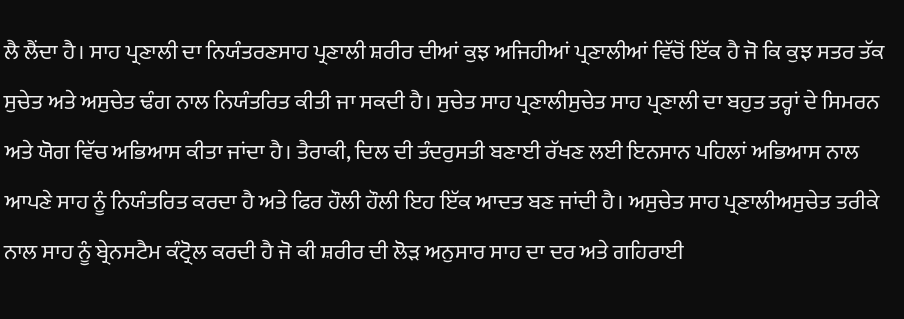ਲੈ ਲੈਂਦਾ ਹੈ। ਸਾਹ ਪ੍ਰਣਾਲੀ ਦਾ ਨਿਯੰਤਰਣਸਾਹ ਪ੍ਰਣਾਲੀ ਸ਼ਰੀਰ ਦੀਆਂ ਕੁਝ ਅਜਿਹੀਆਂ ਪ੍ਰਣਾਲੀਆਂ ਵਿੱਚੋਂ ਇੱਕ ਹੈ ਜੋ ਕਿ ਕੁਝ ਸਤਰ ਤੱਕ ਸੁਚੇਤ ਅਤੇ ਅਸੁਚੇਤ ਢੰਗ ਨਾਲ ਨਿਯੰਤਰਿਤ ਕੀਤੀ ਜਾ ਸਕਦੀ ਹੈ। ਸੁਚੇਤ ਸਾਹ ਪ੍ਰਣਾਲੀਸੁਚੇਤ ਸਾਹ ਪ੍ਰਣਾਲੀ ਦਾ ਬਹੁਤ ਤਰ੍ਹਾਂ ਦੇ ਸਿਮਰਨ ਅਤੇ ਯੋਗ ਵਿੱਚ ਅਭਿਆਸ ਕੀਤਾ ਜਾਂਦਾ ਹੈ। ਤੈਰਾਕੀ, ਦਿਲ ਦੀ ਤੰਦਰੁਸਤੀ ਬਣਾਈ ਰੱਖਣ ਲਈ ਇਨਸਾਨ ਪਹਿਲਾਂ ਅਭਿਆਸ ਨਾਲ ਆਪਣੇ ਸਾਹ ਨੂੰ ਨਿਯੰਤਰਿਤ ਕਰਦਾ ਹੈ ਅਤੇ ਫਿਰ ਹੌਲੀ ਹੌਲੀ ਇਹ ਇੱਕ ਆਦਤ ਬਣ ਜਾਂਦੀ ਹੈ। ਅਸੁਚੇਤ ਸਾਹ ਪ੍ਰਣਾਲੀਅਸੁਚੇਤ ਤਰੀਕੇ ਨਾਲ ਸਾਹ ਨੂੰ ਬ੍ਰੇਨਸਟੈਮ ਕੰਟ੍ਰੋਲ ਕਰਦੀ ਹੈ ਜੋ ਕੀ ਸ਼ਰੀਰ ਦੀ ਲੋੜ ਅਨੁਸਾਰ ਸਾਹ ਦਾ ਦਰ ਅਤੇ ਗਹਿਰਾਈ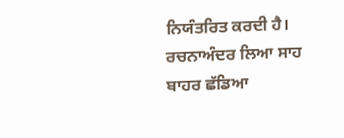ਨਿਯੰਤਰਿਤ ਕਰਦੀ ਹੈ। ਰਚਨਾਅੰਦਰ ਲਿਆ ਸਾਹ
ਬਾਹਰ ਛੱਡਿਆ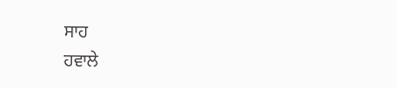ਸਾਹ
ਹਵਾਲੇ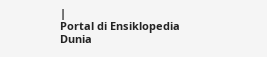|
Portal di Ensiklopedia Dunia